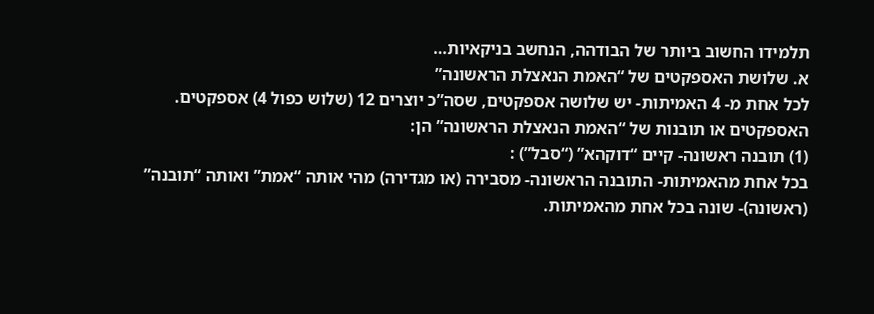תלמידו החשוב ביותר של הבודהה, הנחשב בניקאיות…
א. שלושת האספקטים של “האמת הנאצלת הראשונה”
לכל אחת מ- 4 האמיתות- יש שלושה אספקטים, שסה”כ יוצרים 12 (שלוש כפול 4) אספקטים.
האספקטים או תובנות של “האמת הנאצלת הראשונה” הן:
(1) תובנה ראשונה- קיים “דוקהא” (“סבל”) :
בכל אחת מהאמיתות- התובנה הראשונה- מסבירה (או מגדירה) מהי אותה “אמת” ואותה “תובנה” (ראשונה)- שונה בכל אחת מהאמיתות.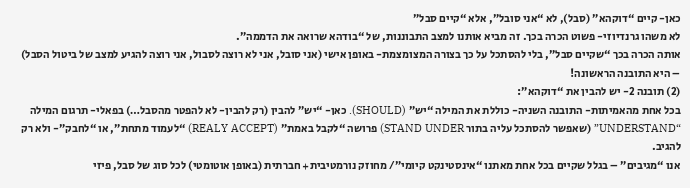כאן- קיים “דוקהא” (סבל), לא “אני סובל”, אלא “קיים סבל”
לא משהו גרנדיוזי- פשוט הכרה בכך. זה מביא אותנו למצב התבוננות, של “בודהא שרואה את הדממה”.
אותה הכרה בכך “שקיים סבל”, בלי להסתכל על כך בצורה המצומצמת- באופן אישי (אני סובל, אני לא רוצה לסבול, אני רוצה להגיע למצב של ביטול הסבל) – היא התובנה הראשונה!
(2) תובנה 2- יש להבין את “דוקהא”:
בכל אחת מהאמיתות- התובנה השניה- כוללת את המילה “יש” (SHOULD). כאן- “יש” להבין (רק להבין- לא להפטר מהסבל…) בפאלי- תרגום המילה “UNDERSTAND” (שאפשר להסתכל עליה בתור STAND UNDER) פרושה “לקבל באמת” (REALY ACCEPT) “לעמוד מתחת”, או “לחבק”- ולא רק להגיב.
אנו “מגיבים” – בגלל שקיים בכל אחת מאתנו “אינסטינקט קיומי”/ מחוזק נורמטיבית+ חברתית (באופן אוטומטי) לכל סוג של סבל, פיזי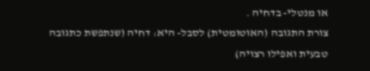או מנטלי- בדחיה .
צורת התגובה (האוטומטית) לסבל- היא: דחיה (שנתפשת כתגובה טבעית ואפילו רצויה)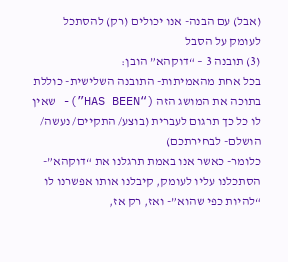(אבל) עם הבנה- אנו יכולים (רק) להסתכל לעומק על הסבל
(3) תובנה 3 – “דוקהא” הובן:
בכל אחת מהאמיתות- התובנה השלישית- כוללת בתוכה את המושג הזה (“HAS BEEN”)- שאין לו כל כך תרגום לעברית (בוצע/ התקיים/ נעשה/ הושלם- לבחירתכם)
כלומר- כאשר אנו באמת תרגלנו את “דוקהא”- הסתכלנו עליו לעומק, קיבלנו אותו אפשרנו לו “להיות כפי שהוא”- ואז, רק אז,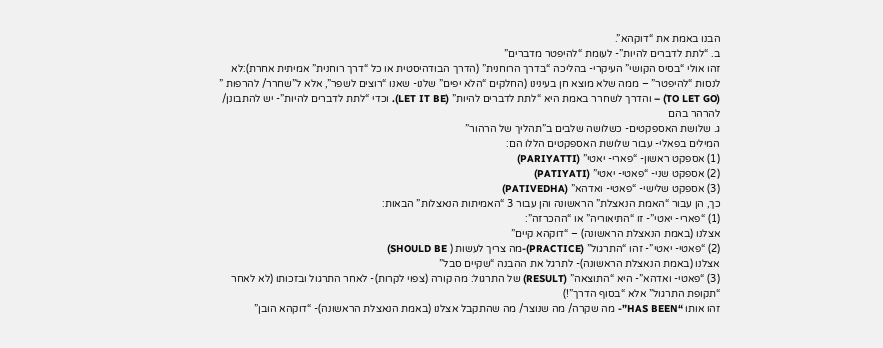הבנו באמת את “דוקהא”.
ב. “לתת לדברים להיות”- לעומת “להיפטר מדברים”
זהו אולי “בסיס הקושי” העיקרי- בהליכה “בדרך הרוחנית” (הדרך הבודהיסטית או כל “דרך רוחנית” אמיתית אחרת):לא לנסות “להיפטר” – ממה שלא מוצא חן בעינינו (החלקים “הלא יפים” שלנו- שאנו “רוצים לשפר”, אלא ל”שחרר/ להרפות ” (TO LET GO) – והדרך לשחרר באמת היא “לתת לדברים להיות” (LET IT BE). וכדי “לתת לדברים להיות”- יש להתבונן/ להרהר בהם
ג. שלושת האספקטים- כשלושה שלבים ב”תהליך של הרהור”
המילים בפאלי- עבור שלושת האספקטים הללו הם:
(1) אספקט ראשון- “פארי- יאטי” (PARIYATTI)
(2) אספקט שני- “פאטי- יאטי” (PATIYATI)
(3) אספקט שלישי- “פאטי- ואדהא” (PATIVEDHA)
כך, הן עבור “האמת הנאצלת” הראשונה והן עבור 3 “האמיתות הנאצלות” הבאות:
(1) “פארי- יאטי”- זו “התיאוריה” או “ההכרזה”:
אצלנו (באמת הנאצלת הראשונה) – “דוקהא קיים”
(2) “פאטי- יאטי”- זהו “התרגול” (PRACTICE)-מה צריך לעשות ( SHOULD BE)
אצלנו (באמת הנאצלת הראשונה)- לתרגל את ההבנה “שקיים סבל”
(3) “פאטי- ואדהא”- היא “התוצאה” (RESULT) של התרגול: מה קורה (צפוי לקרות)- לאחר התרגול ובזכותו (לא לאחר “תקופת התרגול” אלא “בסוף הדרך”!)
זהו אותו “HAS BEEN”- מה שקרה/ מה שנוצר/ מה שהתקבל אצלנו (באמת הנאצלת הראשונה)- “דוקהא הובן”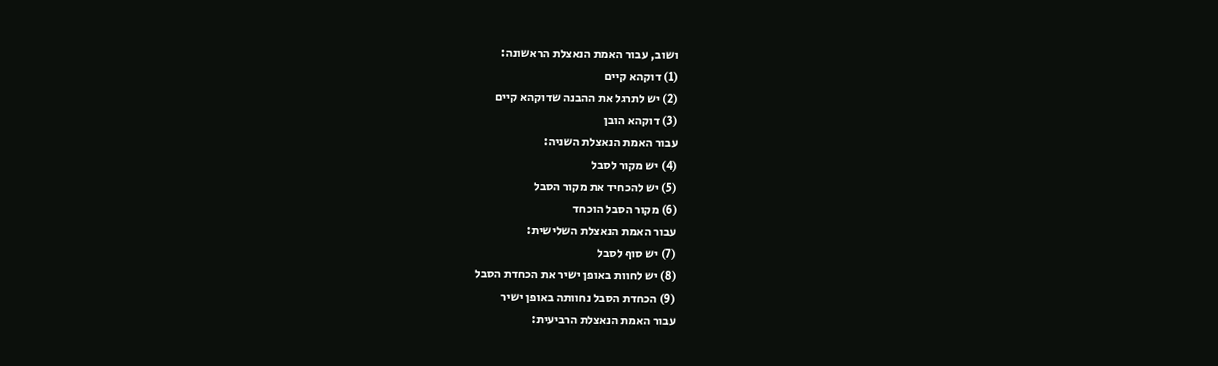ושוב, עבור האמת הנאצלת הראשונה:
(1) דוקהא קיים
(2) יש לתרגל את ההבנה שדוקהא קיים
(3) דוקהא הובן
עבור האמת הנאצלת השניה:
(4) יש מקור לסבל
(5) יש להכחיד את מקור הסבל
(6) מקור הסבל הוכחד
עבור האמת הנאצלת השלישית:
(7) יש סוף לסבל
(8) יש לחוות באופן ישיר את הכחדת הסבל
(9) הכחדת הסבל נחוותה באופן ישיר
עבור האמת הנאצלת הרביעית: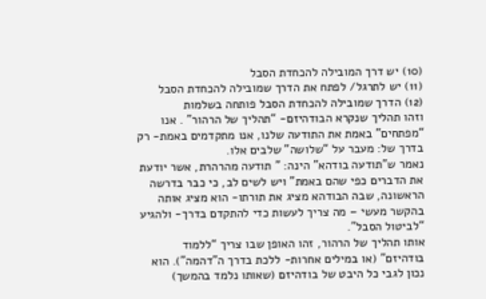(10) יש דרך המובילה להכחדת הסבל
(11) יש לתרגל/ לפתח את הדרך שמובילה להכחדת הסבל
(12) הדרך שמובילה להכחדת הסבל פותחה בשלמות
וזהו תהליך שנקרא הבודהיזם- “תהליך של הרהור” . אנו “מפתחים” באמת את התודעה שלנו, אנו מתקדמים באמת- רק בדרך של: מעבר על “שלושה” שלבים אלו.
נאמר ש”תודעה בודהא” הינה: ” תודעה מהרהרת, אשר יודעת את הדברים כפי שהם באמת” ויש לשים לב, כי כבר בדרשה הראשונה, שבה הבודהא מציג את תורתו- הוא מציג אותה בהקשר מעשי – מה צריך לעשות כדי להתקדם בדרך- ולהגיע “לביטול הסבל”.
אותו תהליך של הרהור, זהו האופן שבו צריך “ללמוד בודהיזם” (או במילים אחרות- ללכת בדרך ה”דהמה”). הוא נכון לגבי כל היבט של בודהיזם (שאותו נלמד בהמשך)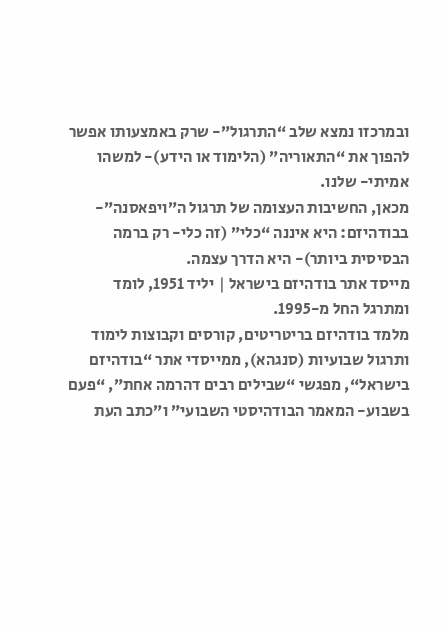ובמרכזו נמצא שלב “התרגול”- שרק באמצעותו אפשר להפוך את “התאוריה” (הלימוד או הידע)- למשהו אמיתי- שלנו.
מכאן, החשיבות העצומה של תרגול ה”ויפאסנה”- בבודהיזם: היא איננה “כלי” (זה כלי- רק ברמה הבסיסית ביותר)- היא הדרך עצמה.
מייסד אתר בודהיזם בישראל | יליד 1951, לומד ומתרגל החל מ-1995.
מלמד בודהיזם בריטריטים, קורסים וקבוצות לימוד ותרגול שבועיות (סנגהא), ממייסדי אתר “בודהיזם בישראל“, מפגשי “שבילים רבים דהרמה אחת”, “פעם בשבוע- המאמר הבודהיסטי השבועי” ו”כתב העת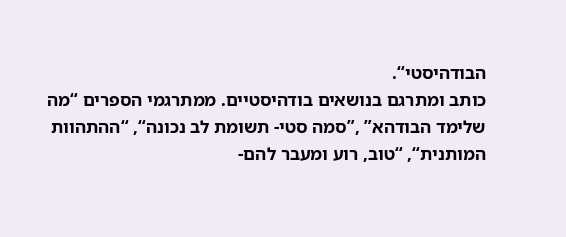הבודהיסטי“.
כותב ומתרגם בנושאים בודהיסטיים. ממתרגמי הספרים “מה שלימד הבודהא” ,”סמה סטי- תשומת לב נכונה“, “ההתהוות המותנית“, “טוב, רוע ומעבר להם-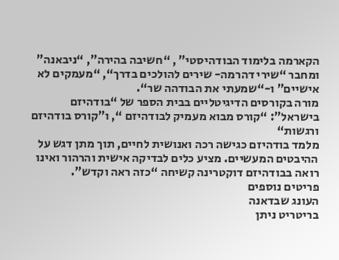הקארמה בלימוד הבודהיסטי” , “חשיבה בהירה”, “ניבאנה” ומחבר “שירי דהרמה- שירים להולכים בדרך“, “מעמקים לא אישיים” ו-“שמעתי את הבודהה שר“.
מורה בקורסים הדיגיטליים בבית הספר של “בודהיזם בישראל”: “קורס מבוא מעמיק לבודהיזם “, ו”קורס בודהיזם ורגשות“
מלמד בודהיזם כגישה רכה ואנושית לחיים, תוך מתן דגש על ההיבטים המעשיים. מציע כלים לבדיקה אישית והרהור ואינו רואה בבודהיזם דוקטרינה קשיחה “כזה ראה וקדש”.
פריטים נוספים
העונג שבדאנה
בריטריט ניתן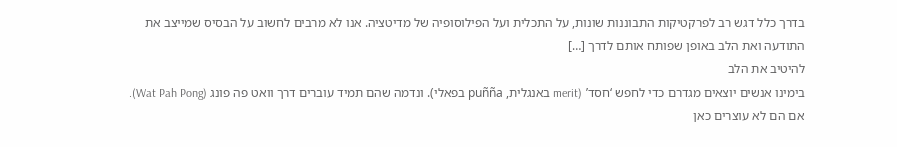בדרך כלל דגש רב לפרקטיקות התבוננות שונות, על התכלית ועל הפילוסופיה של מדיטציה. אנו לא מרבים לחשוב על הבסיס שמייצב את התודעה ואת הלב באופן שפותח אותם לדרך […]
להיטיב את הלב
בימינו אנשים יוצאים מגדרם כדי לחפש ‘חסד’ (merit באנגלית, puñña בפאלי). ונדמה שהם תמיד עוברים דרך וואט פה פונג (Wat Pah Pong). אם הם לא עוצרים כאן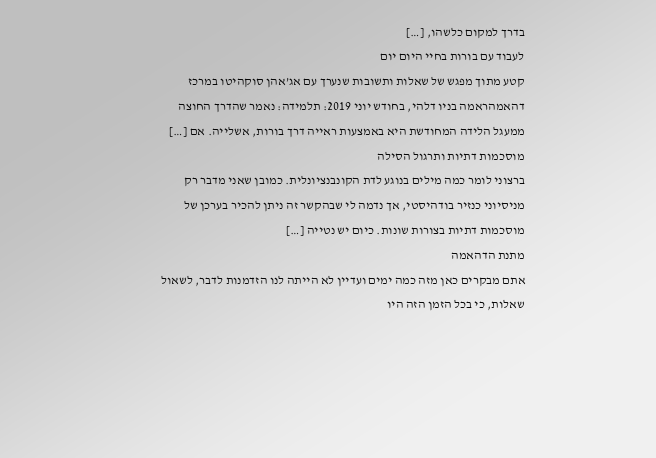בדרך למקום כלשהו, […]
לעבוד עם בורות בחיי היום יום
קטע מתוך מפגש של שאלות ותשובות שנערך עם אג’אהן סוקהיטו במרכז דהאמהראמה בניו דלהי, בחודש יוני 2019: תלמידה: נאמר שהדרך החוצה ממעגל הלידה המחודשת היא באמצעות ראייה דרך בורות, אשלייה. אם […]
מוסכמות דתיות ותרגול הסילה
ברצוני לומר כמה מילים בנוגע לדת הקונבנציונלית. כמובן שאני מדבר רק מניסיוני כנזיר בודהיסטי, אך נדמה לי שבהקשר זה ניתן להכיר בערכן של מוסכמות דתיות בצורות שונות. כיום יש נטייה […]
מתנת הדהאמה
אתם מבקרים כאן מזה כמה ימים ועדיין לא הייתה לנו הזדמנות לדבר, לשאול שאלות, כי בכל הזמן הזה היו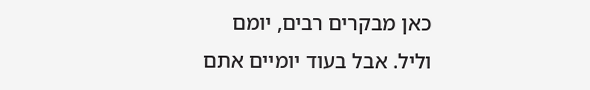כאן מבקרים רבים, יומם וליל. אבל בעוד יומיים אתם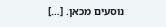נוסעים מכאן. […]